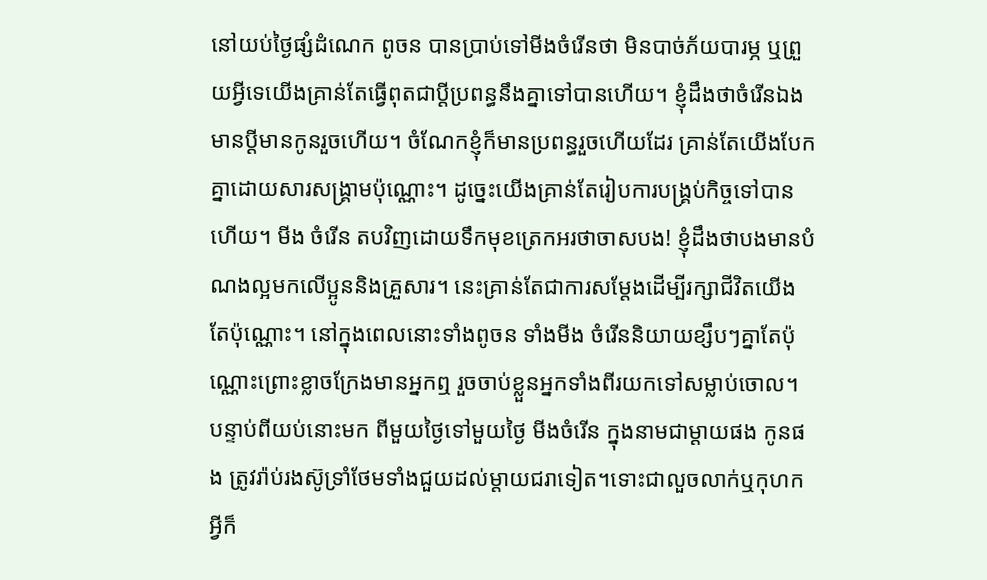នៅយប់ថ្ងៃផ្សំដំណេក ពូចន បានប្រាប់ទៅមីងចំរើនថា មិនបាច់ភ័យបារម្ភ ឬព្រួយអ្វីទេយើងគ្រាន់តែធ្វើពុតជាប្ដីប្រពន្ធនឹងគ្នាទៅបានហើយ។ ខ្ញុំដឹងថាចំរើនឯងមានប្ដីមានកូនរួចហើយ។ ចំណែកខ្ញុំក៏មានប្រពន្ធរួចហើយដែរ គ្រាន់តែយើងបែកគ្នាដោយសារសង្គ្រាមប៉ុណ្ណោះ។ ដូច្នេះយើងគ្រាន់តែរៀបការបង្រ្គប់កិច្ចទៅបានហើយ។ មីង ចំរើន តបវិញដោយទឹកមុខត្រេកអរថាចាសបង! ខ្ញុំដឹងថាបងមានបំណងល្អមកលើប្អូននិងគ្រួសារ។ នេះគ្រាន់តែជាការសម្ដែងដើម្បីរក្សាជីវិតយើងតែប៉ុណ្ណោះ។ នៅក្នុងពេលនោះទាំងពូចន ទាំងមីង ចំរើននិយាយខ្សឹបៗគ្នាតែប៉ុណ្ណោះព្រោះខ្លាចក្រែងមានអ្នកឮ រួចចាប់ខ្លួនអ្នកទាំងពីរយកទៅសម្លាប់ចោល។
បន្ទាប់ពីយប់នោះមក ពីមួយថ្ងៃទៅមួយថ្ងៃ មីងចំរើន ក្នុងនាមជាម្ដាយផង កូនផង ត្រូវរ៉ាប់រងស៊ូទ្រាំថែមទាំងជួយដល់ម្ដាយជរាទៀត។ទោះជាលួចលាក់ឬកុហកអ្វីក៏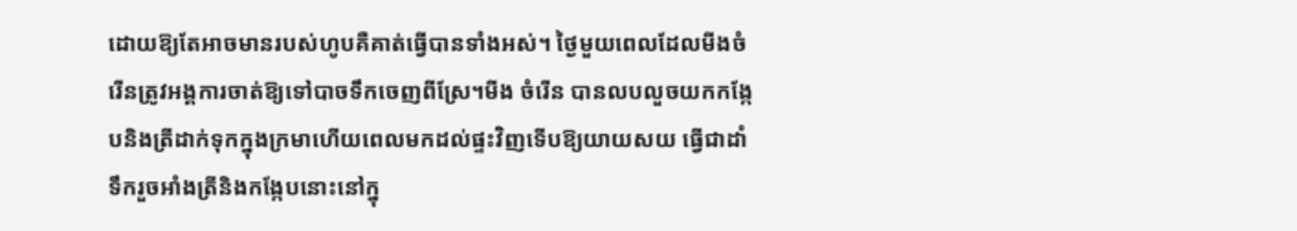ដោយឱ្យតែអាចមានរបស់ហូបគឺគាត់ធ្វើបានទាំងអស់។ ថ្ងៃមួយពេលដែលមីងចំរើនត្រូវអង្គការចាត់ឱ្យទៅបាចទឹកចេញពីស្រែ។មីង ចំរើន បានលបលួចយកកង្កែបនិងត្រីដាក់ទុកក្នុងក្រមាហើយពេលមកដល់ផ្ទះវិញទើបឱ្យយាយសយ ធ្វើជាដាំទឹករួចអាំងត្រីនិងកង្កែបនោះនៅក្នុ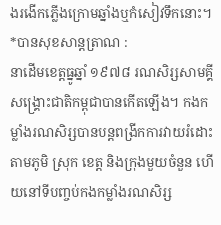ងរងើកភ្លើងក្រោមឆ្នាំងឬកំសៀវទឹកនោះ។
*បានសុខសាន្តត្រាណ :
នាដើមខេត្តធ្នូឆ្នាំ ១៩៧៨ រណសិរ្សសាមគ្គីសង្គ្រោះជាតិកម្ពុជាបានកើតឡើង។ កងកម្លាំងរណសិរ្សបានបន្តពង្រីកការវាយរំដោះតាមភូមិ ស្រុក ខេត្ត និងក្រុងមួយចំនួន ហើយនៅទីបញ្ចប់កងកម្លាំងរណសិរ្ស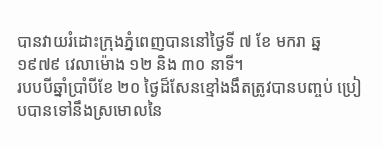បានវាយរំដោះក្រុងភ្នំពេញបាននៅថ្ងៃទី ៧ ខែ មករា ឆ្ន១៩៧៩ វេលាម៉ោង ១២ និង ៣០ នាទី។
របបបីឆ្នាំប្រាំបីខែ ២០ ថ្ងៃដ៏សែនខ្មៅងងឹតត្រូវបានបញ្ចប់ ប្រៀបបានទៅនឹងស្រមោលនៃ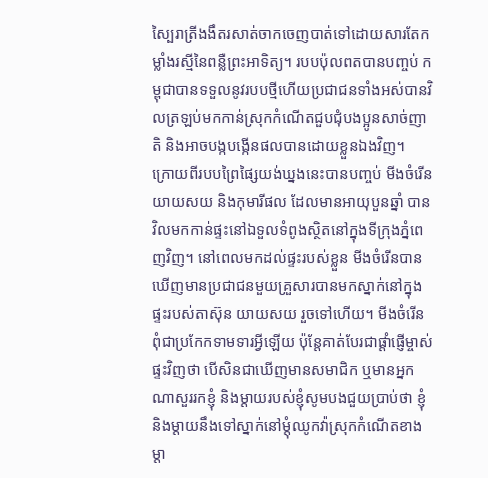ស្បៃរាត្រីងងឹតរសាត់ចាកចេញបាត់ទៅដោយសារតែកម្លាំងរស្មីនៃពន្លឺព្រះអាទិត្យ។ របបប៉ុលពតបានបញ្ចប់ កម្ពុជាបានទទួលនូវរបបថ្មីហើយប្រជាជនទាំងអស់បានវិលត្រឡប់មកកាន់ស្រុកកំណើតជួបជុំបងប្អូនសាច់ញាតិ និងអាចបង្កបង្កើនផលបានដោយខ្លួនឯងវិញ។
ក្រោយពីរបបព្រៃផ្សៃយង់ឃ្នងនេះបានបញ្ចប់ មីងចំរើន យាយសយ និងកុមារីផល ដែលមានអាយុបួនឆ្នាំ បានវិលមកកាន់ផ្ទះនៅឯទួលទំពូងស្ថិតនៅក្នុងទីក្រុងភ្នំពេញវិញ។ នៅពេលមកដល់ផ្ទះរបស់ខ្លួន មីងចំរើនបានឃើញមានប្រជាជនមួយគ្រួសារបានមកស្នាក់នៅក្នុងផ្ទះរបស់តាស៊ុន យាយសយ រួចទៅហើយ។ មីងចំរើនពុំជាប្រកែកទាមទារអ្វីឡើយ ប៉ុន្តែគាត់បែរជាផ្ដាំផ្ញើម្ចាស់ផ្ទះវិញថា បើសិនជាឃើញមានសមាជិក ឬមានអ្នកណាសួររកខ្ញុំ និងម្ដាយរបស់ខ្ញុំសូមបងជួយប្រាប់ថា ខ្ញុំនិងម្ដាយនឹងទៅស្នាក់នៅម្ដុំឈូកវ៉ាស្រុកកំណើតខាងម្ដា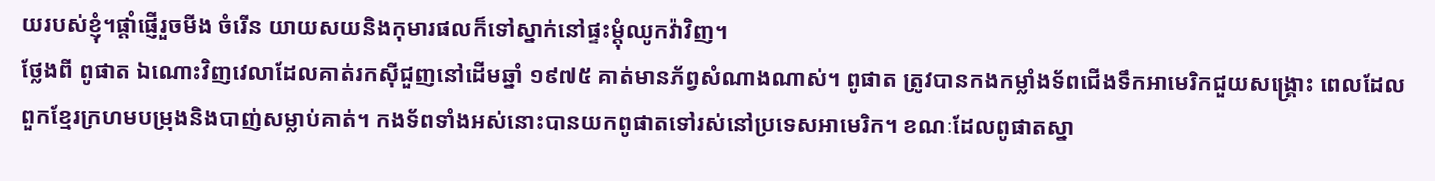យរបស់ខ្ញុំ។ផ្ដាំផ្ញើរួចមីង ចំរើន យាយសយនិងកុមារផលក៏ទៅស្នាក់នៅផ្ទះម្ដុំឈូកវ៉ាវិញ។
ថ្លែងពី ពូផាត ឯណោះវិញវេលាដែលគាត់រកស៊ីជួញនៅដើមឆ្នាំ ១៩៧៥ គាត់មានភ័ព្វសំណាងណាស់។ ពូផាត ត្រូវបានកងកម្លាំងទ័ពជើងទឹកអាមេរិកជួយសង្គ្រោះ ពេលដែលពួកខ្មែរក្រហមបម្រុងនិងបាញ់សម្លាប់គាត់។ កងទ័ពទាំងអស់នោះបានយកពូផាតទៅរស់នៅប្រទេសអាមេរិក។ ខណៈដែលពូផាតស្នា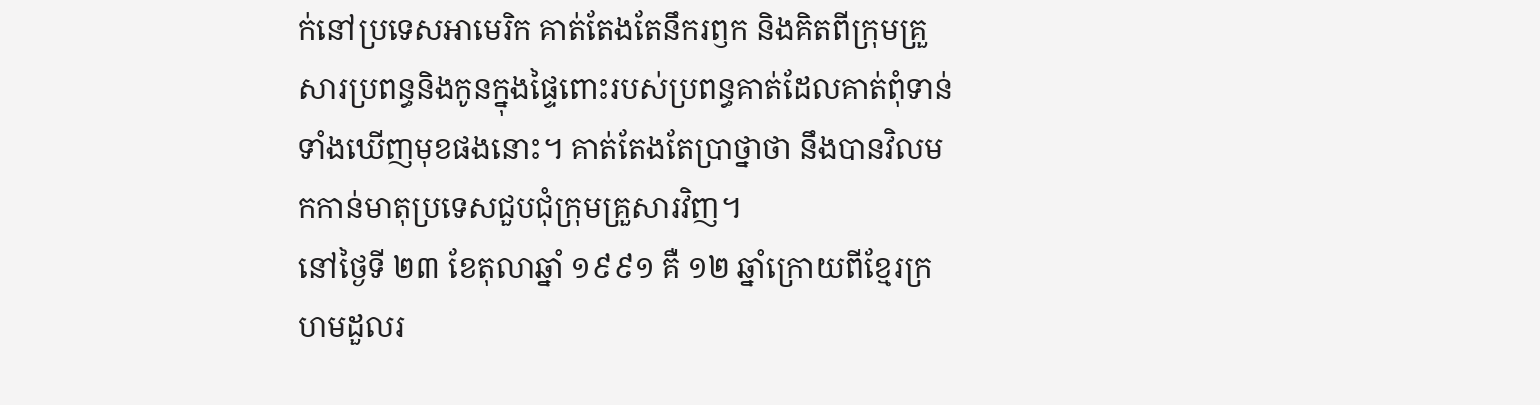ក់នៅប្រទេសអាមេរិក គាត់តែងតែនឹករឭក និងគិតពីក្រុមគ្រួសារប្រពន្ធនិងកូនក្នុងផ្ទៃពោះរបស់ប្រពន្ធគាត់ដែលគាត់ពុំទាន់ទាំងឃើញមុខផងនោះ។ គាត់តែងតែប្រាថ្នាថា នឹងបានវិលមកកាន់មាតុប្រទេសជួបជុំក្រុមគ្រួសារវិញ។
នៅថ្ងៃទី ២៣ ខែតុលាឆ្នាំ ១៩៩១ គឺ ១២ ឆ្នាំក្រោយពីខ្មែរក្រហមដួលរ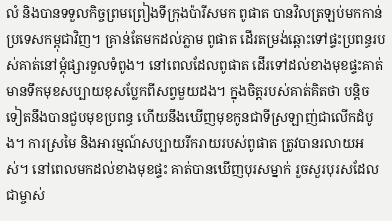លំ និងបានទទួលកិច្ចព្រមព្រៀងទីក្រុងប៉ារីសមក ពូផាត បានវិលត្រឡប់មកកាន់ប្រទេសកម្ពុជាវិញ។ គ្រាន់តែមកដល់ភ្លាម ពូផាត ដើរតម្រង់ឆ្ពោះទៅផ្ទះប្រពន្ធរបស់គាត់នៅម្ដុំផ្សារទួលទំពូង។ នៅពេលដែលពូផាត ដើរទៅដល់ខាងមុខផ្ទះគាត់មានទឹកមុខសប្បាយខុសប្លែកពីសព្វមួយដង។ ក្នុងចិត្តរបស់គាត់គិតថា បន្តិចទៀតនឹងបានជួបមុខប្រពន្ធ ហើយនឹងឃើញមុខកូនជាទីស្រឡាញ់ជាលើកដំបូង។ ការស្រមៃ និងអារម្មណ៍សប្បាយរីករាយរបស់ពូផាត ត្រូវបានរលាយអស់។ នៅពេលមកដល់ខាងមុខផ្ទះ គាត់បានឃើញបុរសម្នាក់ រួចសួរបុរសដែលជាម្ចាស់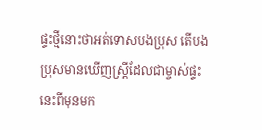ផ្ទះថ្មីនោះថាអត់ទោសបងប្រុស តើបងប្រុសមានឃើញស្ត្រីដែលជាម្ចាស់ផ្ទះនេះពីមុនមក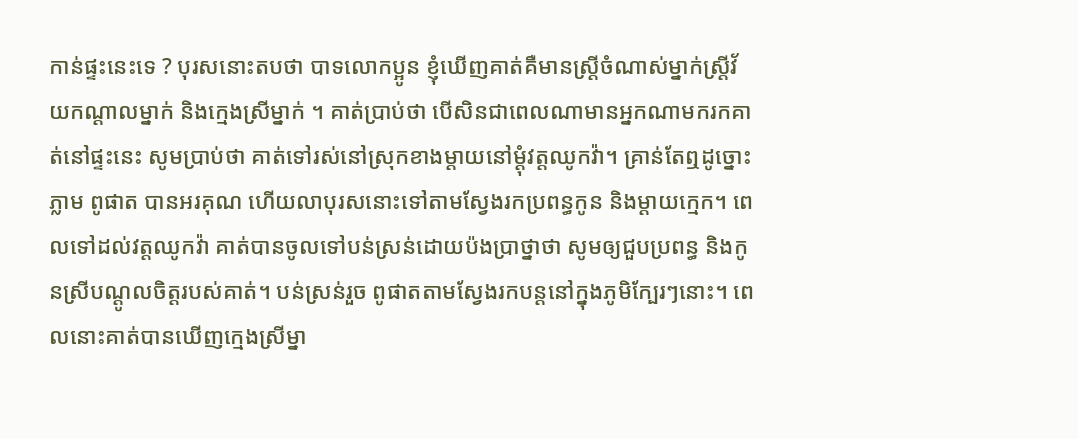កាន់ផ្ទះនេះទេ ? បុរសនោះតបថា បាទលោកប្អូន ខ្ញុំឃើញគាត់គឺមានស្ត្រីចំណាស់ម្នាក់ស្ត្រីវ័យកណ្ដាលម្នាក់ និងក្មេងស្រីម្នាក់ ។ គាត់ប្រាប់ថា បើសិនជាពេលណាមានអ្នកណាមករកគាត់នៅផ្ទះនេះ សូមប្រាប់ថា គាត់ទៅរស់នៅស្រុកខាងម្ដាយនៅម្ដុំវត្តឈូកវ៉ា។ គ្រាន់តែឮដូច្នោះភ្លាម ពូផាត បានអរគុណ ហើយលាបុរសនោះទៅតាមស្វែងរកប្រពន្ធកូន និងម្ដាយក្មេក។ ពេលទៅដល់វត្តឈូកវ៉ា គាត់បានចូលទៅបន់ស្រន់ដោយប៉ងប្រាថ្នាថា សូមឲ្យជួបប្រពន្ធ និងកូនស្រីបណ្ដូលចិត្តរបស់គាត់។ បន់ស្រន់រួច ពូផាតតាមស្វែងរកបន្តនៅក្នុងភូមិក្បែរៗនោះ។ ពេលនោះគាត់បានឃើញក្មេងស្រីម្នា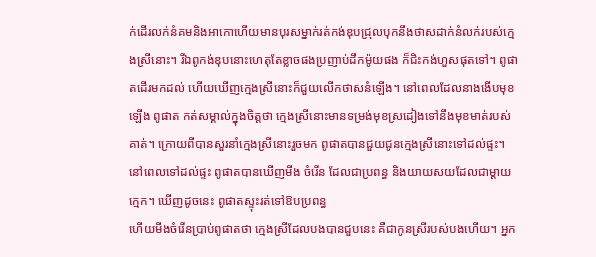ក់ដើរលក់នំគមនិងអាកោហើយមានបុរសម្នាក់រត់កង់ឌុបជ្រុលបុកនឹងថាសដាក់នំលក់របស់ក្មេងស្រីនោះ។ រីឯពូកង់ឌុបនោះហេតុតែខ្លាចផងប្រញាប់ដឹកម៉ូយផង ក៏ជិះកង់ហួសផុតទៅ។ ពូផាតដើរមកដល់ ហើយឃើញក្មេងស្រីនោះក៏ជួយលើកថាសនំឡើង។ នៅពេលដែលនាងងើបមុខឡើង ពូផាត កត់សម្គាល់ក្នុងចិត្តថា ក្មេងស្រីនោះមានទម្រង់មុខស្រដៀងទៅនឹងមុខមាត់របស់គាត់។ ក្រោយពីបានសួរនាំក្មេងស្រីនោះរួចមក ពូផាតបានជួយជូនក្មេងស្រីនោះទៅដល់ផ្ទះ។នៅពេលទៅដល់ផ្ទះ ពូផាតបានឃើញមីង ចំរើន ដែលជាប្រពន្ធ និងយាយសយដែលជាម្ដាយក្មេក។ ឃើញដូចនេះ ពូផាតស្ទុះរត់ទៅឱបប្រពន្ធ
ហើយមីងចំរើនប្រាប់ពូផាតថា ក្មេងស្រីដែលបងបានជួបនេះ គឺជាកូនស្រីរបស់បងហើយ។ អ្នក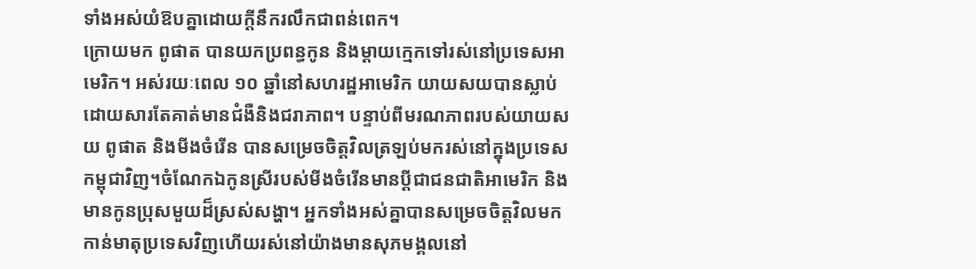ទាំងអស់យំឱបគ្នាដោយក្តីនឹករលឹកជាពន់ពេក។
ក្រោយមក ពូផាត បានយកប្រពន្ធកូន និងម្ដាយក្មេកទៅរស់នៅប្រទេសអាមេរិក។ អស់រយៈពេល ១០ ឆ្នាំនៅសហរដ្ឋអាមេរិក យាយសយបានស្លាប់ដោយសារតែគាត់មានជំងឺនិងជរាភាព។ បន្ទាប់ពីមរណភាពរបស់យាយសយ ពូផាត និងមីងចំរើន បានសម្រេចចិត្តវិលត្រឡប់មករស់នៅក្នុងប្រទេសកម្ពុជាវិញ។ចំណែកឯកូនស្រីរបស់មីងចំរើនមានប្ដីជាជនជាតិអាមេរិក និងមានកូនប្រុសមួយដ៏ស្រស់សង្ហា។ អ្នកទាំងអស់គ្នាបានសម្រេចចិត្តវិលមកកាន់មាតុប្រទេសវិញហើយរស់នៅយ៉ាងមានសុភមង្គលនៅ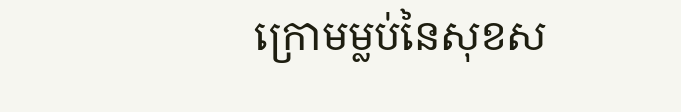ក្រោមម្លប់នៃសុខស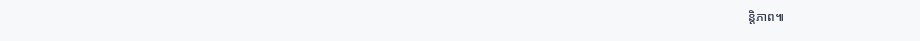ន្តិភាព៕